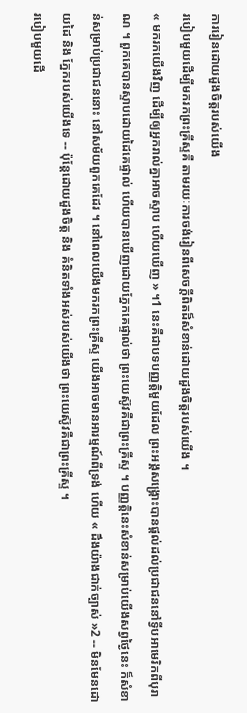ការរៀនដោយដួងចិត្តរបស់យើង
របៀបមួយដើម្បីមករកព្រះគ្រីស្ទគឺ តាមរយៈការចង់រៀនពីសេចក្ដីពិតដ៏សំខាន់ដោយដួងចិត្តរបស់យើង ។
« មករកយើងវិញ ដើម្បីឲ្យអ្នករាល់គ្នាអាចស្ទាប ហើយឃើញ » ។1 នេះគឺជាបទបញ្ញត្តិមួយដែល ព្រះអង្គសង្គ្រោះបានផ្តល់ដល់ប្រជាជននៅទ្វីបអាមេរិកពីបុរាណ ។ ពួកគេបានស្ទាបដោយដៃគេផ្ទាល់ ហើយបានឃើញដោយភ្នែកគេផ្ទាល់ថា ព្រះយេស៊ូវគឺជាព្រះគ្រីស្ទ ។ បញ្ញត្តិនេះសំខាន់សម្រាប់យើងសព្វថ្ងៃនេះ ក៏សំខាន់សម្រាប់ប្រជាជននោះ នៅសម័យពួកគេដែរ ។ នៅពេលយើងមករកព្រះគ្រីស្ទ យើងអាចមានអារម្មណ៍ពីទ្រង់ ហើយ « ដឹងយ៉ាងជាក់ច្បាស់ »2 -- មិនមែនដោយដៃ និង ភ្នែករបស់យើងទេ -- ប៉ុន្ដែដោយដួងចិត្ត និង គំនិតទាំងអស់របស់យើងថា ព្រះយេស៊ូវគឺជាព្រះគ្រីស្ទ ។
របៀបមួយដើ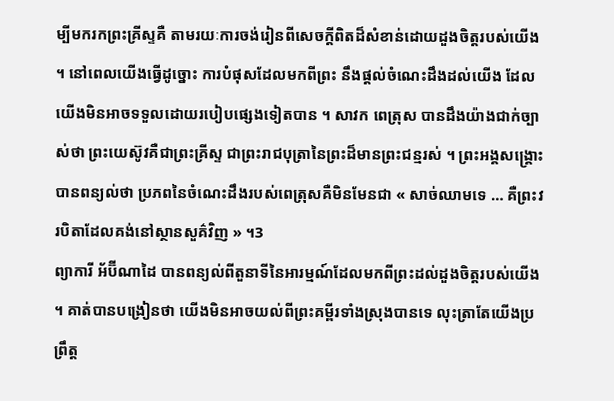ម្បីមករកព្រះគ្រីស្ទគឺ តាមរយៈការចង់រៀនពីសេចក្ដីពិតដ៏សំខាន់ដោយដួងចិត្តរបស់យើង ។ នៅពេលយើងធ្វើដូច្នោះ ការបំផុសដែលមកពីព្រះ នឹងផ្ដល់ចំណេះដឹងដល់យើង ដែលយើងមិនអាចទទួលដោយរបៀបផ្សេងទៀតបាន ។ សាវក ពេត្រុស បានដឹងយ៉ាងជាក់ច្បាស់ថា ព្រះយេស៊ូវគឺជាព្រះគ្រីស្ទ ជាព្រះរាជបុត្រានៃព្រះដ៏មានព្រះជន្មរស់ ។ ព្រះអង្គសង្គ្រោះបានពន្យល់ថា ប្រភពនៃចំណេះដឹងរបស់ពេត្រុសគឺមិនមែនជា « សាច់ឈាមទេ … គឺព្រះវរបិតាដែលគង់នៅស្ថានសួគ៌វិញ » ។3
ព្យាការី អ័ប៊ីណាដៃ បានពន្យល់ពីតួនាទីនៃអារម្មណ៍ដែលមកពីព្រះដល់ដួងចិត្តរបស់យើង ។ គាត់បានបង្រៀនថា យើងមិនអាចយល់ពីព្រះគម្ពីរទាំងស្រុងបានទេ លុះត្រាតែយើងប្រព្រឹត្ត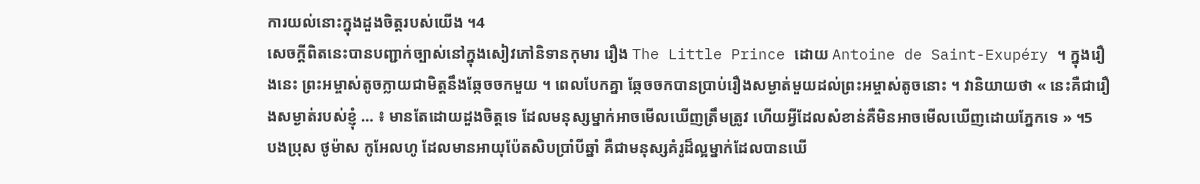ការយល់នោះក្នុងដួងចិត្តរបស់យើង ។4
សេចក្ដីពិតនេះបានបញ្ជាក់ច្បាស់នៅក្នុងសៀវភៅនិទានកុមារ រឿង The Little Prince ដោយ Antoine de Saint-Exupéry ។ ក្នុងរឿងនេះ ព្រះអម្ចាស់តូចក្លាយជាមិត្តនឹងឆ្កែចចកមួយ ។ ពេលបែកគ្នា ឆ្កែចចកបានប្រាប់រឿងសម្ងាត់មួយដល់ព្រះអម្ចាស់តូចនោះ ។ វានិយាយថា « នេះគឺជារឿងសម្ងាត់របស់ខ្ញុំ … ៖ មានតែដោយដួងចិត្តទេ ដែលមនុស្សម្នាក់អាចមើលឃើញត្រឹមត្រូវ ហើយអ្វីដែលសំខាន់គឺមិនអាចមើលឃើញដោយភ្នែកទេ » ។5
បងប្រុស ថូម៉ាស កូអែលហូ ដែលមានអាយុប៉ែតសិបប្រាំបីឆ្នាំ គឺជាមនុស្សគំរូដ៏ល្អម្នាក់ដែលបានឃើ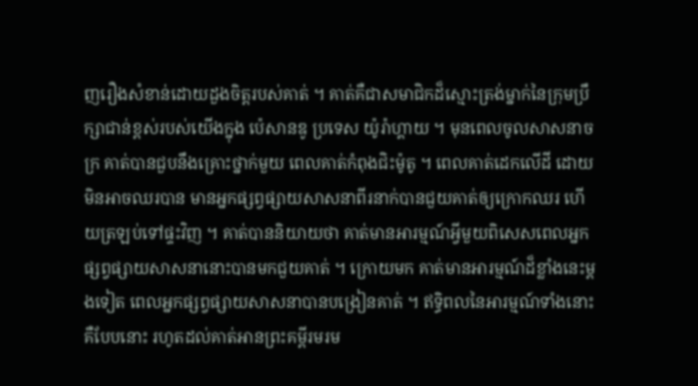ញរឿងសំខាន់ដោយដួងចិត្តរបស់គាត់ ។ គាត់គឺជាសមាជិកដ៏ស្មោះត្រង់ម្នាក់នៃក្រុមប្រឹក្សាជាន់ខ្ពស់របស់យើងក្នុង ប៉េសានឌូ ប្រទេស យ៉ូរ៉ាហ្គាយ ។ មុនពេលចូលសាសនាចក្រ គាត់បានជួបនឹងគ្រោះថ្នាក់មួយ ពេលគាត់កំពុងជិះម៉ូតូ ។ ពេលគាត់ដេកលើដី ដោយមិនអាចឈរបាន មានអ្នកផ្សព្វផ្សាយសាសនាពីរនាក់បានជួយគាត់ឲ្យក្រោកឈរ ហើយត្រឡប់ទៅផ្ទះវិញ ។ គាត់បាននិយាយថា គាត់មានអារម្មណ៍អ្វីមួយពិសេសពេលអ្នកផ្សព្វផ្សាយសាសនានោះបានមកជួយគាត់ ។ ក្រោយមក គាត់មានអារម្មណ៍ដ៏ខ្លាំងនេះម្ដងទៀត ពេលអ្នកផ្សព្វផ្សាយសាសនាបានបង្រៀនគាត់ ។ ឥទ្ធិពលនៃអារម្មណ៍ទាំងនោះគឺបែបនោះ រហូតដល់គាត់អានព្រះគម្ពីរមរម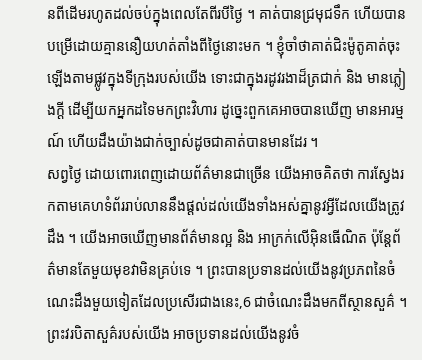នពីដើមរហូតដល់ចប់ក្នុងពេលតែពីរបីថ្ងៃ ។ គាត់បានជ្រមុជទឹក ហើយបានបម្រើដោយគ្មាននឿយហត់តាំងពីថ្ងៃនោះមក ។ ខ្ញុំចាំថាគាត់ជិះម៉ូតូគាត់ចុះឡើងតាមផ្លូវក្នុងទីក្រុងរបស់យើង ទោះជាក្នុងរដូវរងាដ៏ត្រជាក់ និង មានភ្លៀងក្ដី ដើម្បីយកអ្នកដទៃមកព្រះវិហារ ដូច្នេះពួកគេអាចបានឃើញ មានអារម្មណ៍ ហើយដឹងយ៉ាងជាក់ច្បាស់ដូចជាគាត់បានមានដែរ ។
សព្វថ្ងៃ ដោយពោរពេញដោយព័ត៌មានជាច្រើន យើងអាចគិតថា ការស្វែងរកតាមគេហទំព័ររាប់លាននឹងផ្ដល់ដល់យើងទាំងអស់គ្នានូវអ្វីដែលយើងត្រូវដឹង ។ យើងអាចឃើញមានព័ត៌មានល្អ និង អាក្រក់លើអ៊ិនធើណិត ប៉ុន្ដែព័ត៌មានតែមួយមុខវាមិនគ្រប់ទេ ។ ព្រះបានប្រទានដល់យើងនូវប្រភពនៃចំណេះដឹងមួយទៀតដែលប្រសើរជាងនេះ,6 ជាចំណេះដឹងមកពីស្ថានសួគ៌ ។ ព្រះវរបិតាសួគ៌របស់យើង អាចប្រទានដល់យើងនូវចំ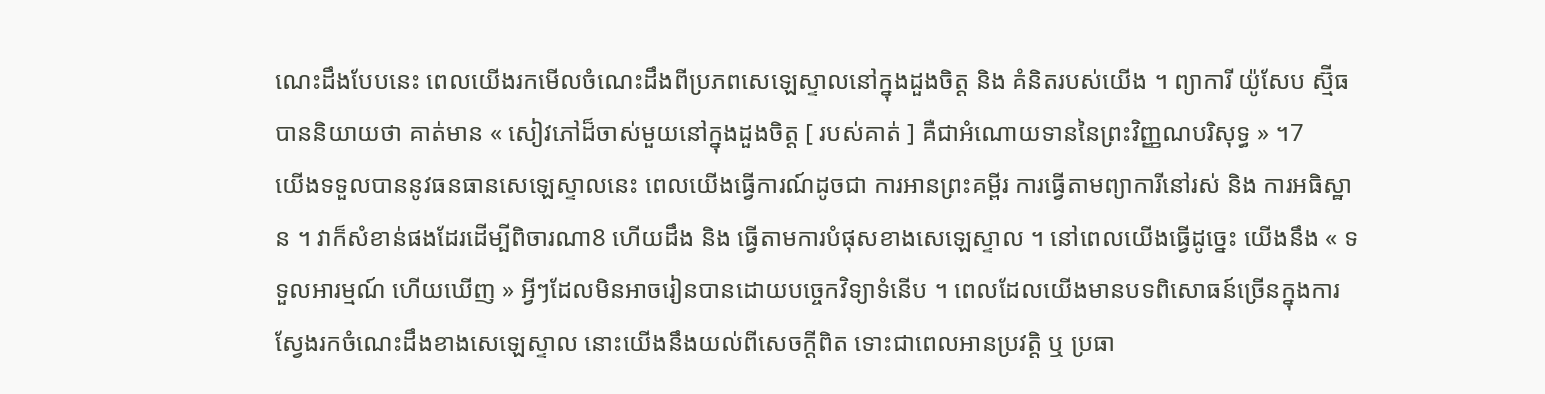ណេះដឹងបែបនេះ ពេលយើងរកមើលចំណេះដឹងពីប្រភពសេឡេស្ទាលនៅក្នុងដួងចិត្ត និង គំនិតរបស់យើង ។ ព្យាការី យ៉ូសែប ស្ម៊ីធ បាននិយាយថា គាត់មាន « សៀវភៅដ៏ចាស់មួយនៅក្នុងដួងចិត្ត [ របស់គាត់ ] គឺជាអំណោយទាននៃព្រះវិញ្ញណបរិសុទ្ធ » ។7
យើងទទួលបាននូវធនធានសេឡេស្ទាលនេះ ពេលយើងធ្វើការណ៍ដូចជា ការអានព្រះគម្ពីរ ការធ្វើតាមព្យាការីនៅរស់ និង ការអធិស្ឋាន ។ វាក៏សំខាន់ផងដែរដើម្បីពិចារណា8 ហើយដឹង និង ធ្វើតាមការបំផុសខាងសេឡេស្ទាល ។ នៅពេលយើងធ្វើដូច្នេះ យើងនឹង « ទទួលអារម្មណ៍ ហើយឃើញ » អ្វីៗដែលមិនអាចរៀនបានដោយបច្ចេកវិទ្យាទំនើប ។ ពេលដែលយើងមានបទពិសោធន៍ច្រើនក្នុងការស្វែងរកចំណេះដឹងខាងសេឡេស្ទាល នោះយើងនឹងយល់ពីសេចក្ដីពិត ទោះជាពេលអានប្រវត្តិ ឬ ប្រធា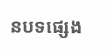នបទផ្សេង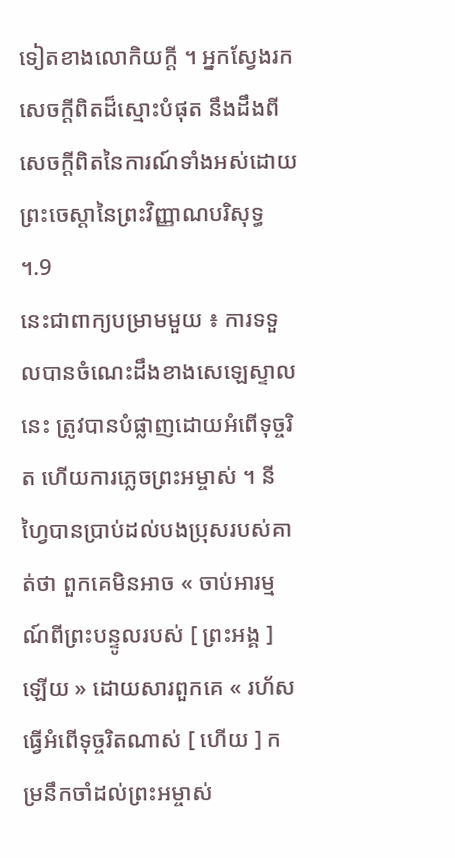ទៀតខាងលោកិយក្ដី ។ អ្នកស្វែងរកសេចក្ដីពិតដ៏ស្មោះបំផុត នឹងដឹងពីសេចក្ដីពិតនៃការណ៍ទាំងអស់ដោយព្រះចេស្ដានៃព្រះវិញ្ញាណបរិសុទ្ធ ។.9
នេះជាពាក្យបម្រាមមួយ ៖ ការទទួលបានចំណេះដឹងខាងសេឡេស្ទាលនេះ ត្រូវបានបំផ្លាញដោយអំពើទុច្ចរិត ហើយការភ្លេចព្រះអម្ចាស់ ។ នីហ្វៃបានប្រាប់ដល់បងប្រុសរបស់គាត់ថា ពួកគេមិនអាច « ចាប់អារម្មណ៍ពីព្រះបន្ទូលរបស់ [ ព្រះអង្គ ] ឡើយ » ដោយសារពួកគេ « រហ័សធ្វើអំពើទុច្ចរិតណាស់ [ ហើយ ] កម្រនឹកចាំដល់ព្រះអម្ចាស់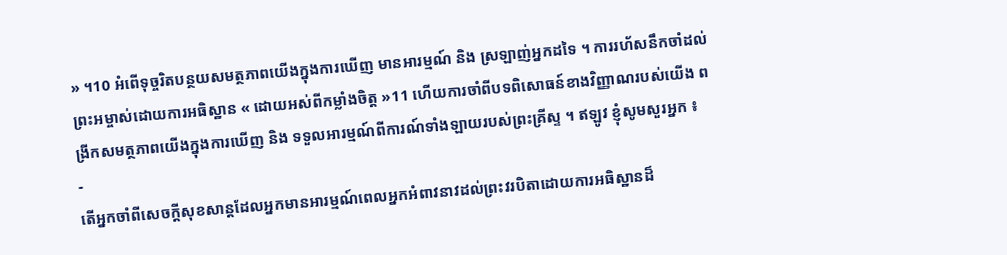» ។10 អំពើទុច្ចរិតបន្ថយសមត្ថភាពយើងក្នុងការឃើញ មានអារម្មណ៍ និង ស្រឡាញ់អ្នកដទៃ ។ ការរហ័សនឹកចាំដល់ព្រះអម្ចាស់ដោយការអធិស្ឋាន « ដោយអស់ពីកម្លាំងចិត្ត »11 ហើយការចាំពីបទពិសោធន៍ខាងវិញ្ញាណរបស់យើង ពង្រីកសមត្ថភាពយើងក្នុងការឃើញ និង ទទួលអារម្មណ៍ពីការណ៍ទាំងឡាយរបស់ព្រះគ្រីស្ទ ។ ឥឡូវ ខ្ញុំសូមសួរអ្នក ៖
-
តើអ្នកចាំពីសេចក្ដីសុខសាន្ដដែលអ្នកមានអារម្មណ៍ពេលអ្នកអំពាវនាវដល់ព្រះវរបិតាដោយការអធិស្ឋានដ៏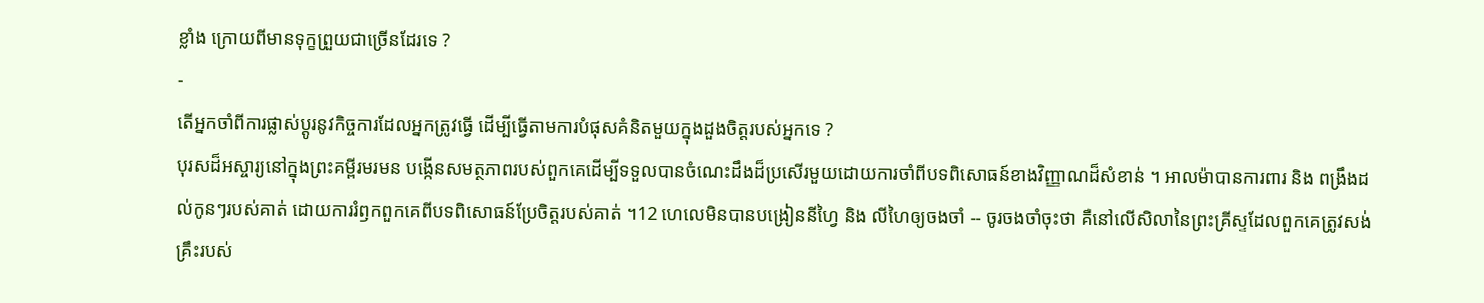ខ្លាំង ក្រោយពីមានទុក្ខព្រួយជាច្រើនដែរទេ ?
-
តើអ្នកចាំពីការផ្លាស់ប្ដូរនូវកិច្ចការដែលអ្នកត្រូវធ្វើ ដើម្បីធ្វើតាមការបំផុសគំនិតមួយក្នុងដួងចិត្តរបស់អ្នកទេ ?
បុរសដ៏អស្ចារ្យនៅក្នុងព្រះគម្ពីរមរមន បង្កើនសមត្ថភាពរបស់ពួកគេដើម្បីទទួលបានចំណេះដឹងដ៏ប្រសើរមួយដោយការចាំពីបទពិសោធន៍ខាងវិញ្ញាណដ៏សំខាន់ ។ អាលម៉ាបានការពារ និង ពង្រឹងដល់កូនៗរបស់គាត់ ដោយការរំឭកពួកគេពីបទពិសោធន៍ប្រែចិត្តរបស់គាត់ ។12 ហេលេមិនបានបង្រៀននីហ្វៃ និង លីហៃឲ្យចងចាំ -- ចូរចងចាំចុះថា គឺនៅលើសិលានៃព្រះគ្រីស្ទដែលពួកគេត្រូវសង់គ្រឹះរបស់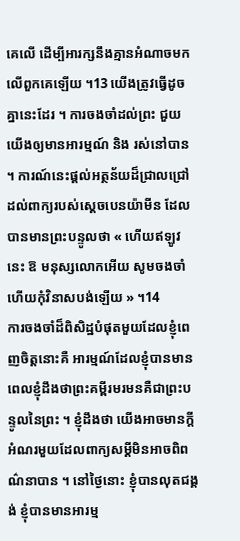គេលើ ដើម្បីអារក្សនឹងគ្មានអំណាចមកលើពួកគេឡើយ ។13 យើងត្រូវធ្វើដូចគ្នានេះដែរ ។ ការចងចាំដល់ព្រះ ជួយយើងឲ្យមានអារម្មណ៍ និង រស់នៅបាន ។ ការណ៍នេះផ្ដល់អត្ថន័យដ៏ជ្រាលជ្រៅដល់ពាក្យរបស់ស្ដេចបេនយ៉ាមីន ដែលបានមានព្រះបន្ទូលថា « ហើយឥឡូវនេះ ឱ មនុស្សលោកអើយ សូមចងចាំ ហើយកុំវិនាសបង់ឡើយ » ។14
ការចងចាំដ៏ពិសិដ្ឋបំផុតមួយដែលខ្ញុំពេញចិត្តនោះគឺ អារម្មណ៍ដែលខ្ញុំបានមាន ពេលខ្ញុំដឹងថាព្រះគម្ពីរមរមនគឺជាព្រះបន្ទូលនៃព្រះ ។ ខ្ញុំដឹងថា យើងអាចមានក្ដីអំណរមួយដែលពាក្យសម្ដីមិនអាចពិពណ៌នាបាន ។ នៅថ្ងៃនោះ ខ្ញុំបានលុតជង្គង់ ខ្ញុំបានមានអារម្ម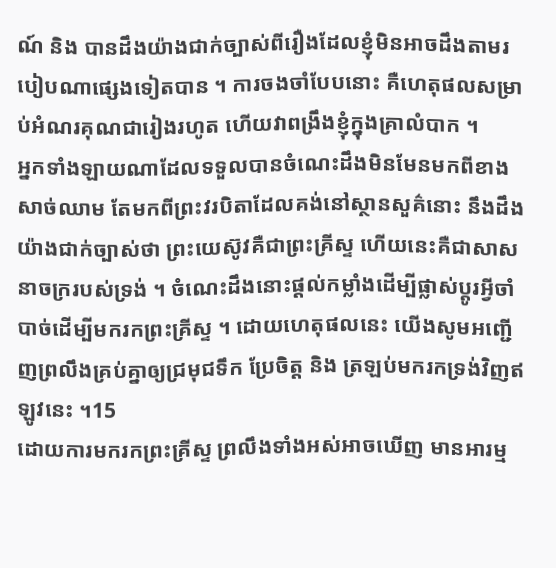ណ៍ និង បានដឹងយ៉ាងជាក់ច្បាស់ពីរឿងដែលខ្ញុំមិនអាចដឹងតាមរបៀបណាផ្សេងទៀតបាន ។ ការចងចាំបែបនោះ គឺហេតុផលសម្រាប់អំណរគុណជារៀងរហូត ហើយវាពង្រឹងខ្ញុំក្នុងគ្រាលំបាក ។
អ្នកទាំងឡាយណាដែលទទួលបានចំណេះដឹងមិនមែនមកពីខាងសាច់ឈាម តែមកពីព្រះវរបិតាដែលគង់នៅស្ថានសួគ៌នោះ នឹងដឹងយ៉ាងជាក់ច្បាស់ថា ព្រះយេស៊ូវគឺជាព្រះគ្រីស្ទ ហើយនេះគឺជាសាសនាចក្ររបស់ទ្រង់ ។ ចំណេះដឹងនោះផ្ដល់កម្លាំងដើម្បីផ្លាស់ប្ដូរអ្វីចាំបាច់ដើម្បីមករកព្រះគ្រីស្ទ ។ ដោយហេតុផលនេះ យើងសូមអញ្ជើញព្រលឹងគ្រប់គ្នាឲ្យជ្រមុជទឹក ប្រែចិត្ត និង ត្រឡប់មករកទ្រង់វិញឥឡូវនេះ ។15
ដោយការមករកព្រះគ្រីស្ទ ព្រលឹងទាំងអស់អាចឃើញ មានអារម្ម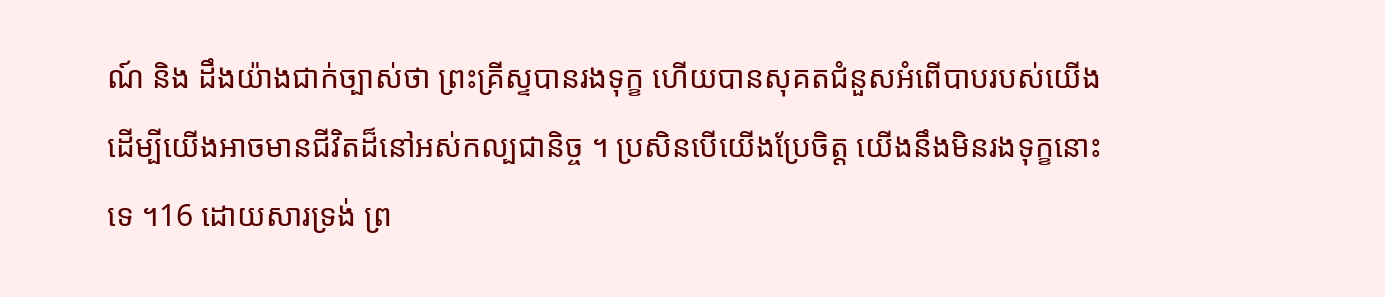ណ៍ និង ដឹងយ៉ាងជាក់ច្បាស់ថា ព្រះគ្រីស្ទបានរងទុក្ខ ហើយបានសុគតជំនួសអំពើបាបរបស់យើងដើម្បីយើងអាចមានជីវិតដ៏នៅអស់កល្បជានិច្ច ។ ប្រសិនបើយើងប្រែចិត្ត យើងនឹងមិនរងទុក្ខនោះទេ ។16 ដោយសារទ្រង់ ព្រ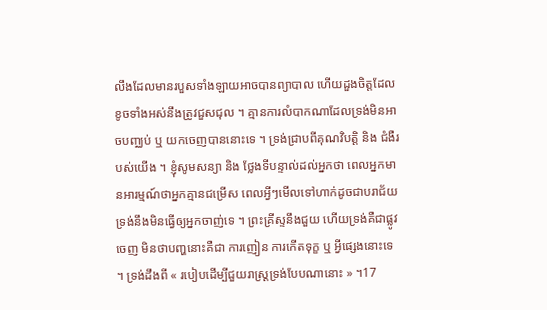លឹងដែលមានរបួសទាំងឡាយអាចបានព្យាបាល ហើយដួងចិត្តដែលខូចទាំងអស់នឹងត្រូវជួសជុល ។ គ្មានការលំបាកណាដែលទ្រង់មិនអាចបញ្ឈប់ ឬ យកចេញបាននោះទេ ។ ទ្រង់ជ្រាបពីគុណវិបត្តិ និង ជំងឺរបស់យើង ។ ខ្ញុំសូមសន្យា និង ថ្លែងទីបន្ទាល់ដល់អ្នកថា ពេលអ្នកមានអារម្មណ៍ថាអ្នកគ្មានជម្រើស ពេលអ្វីៗមើលទៅហាក់ដូចជាបរាជ័យ ទ្រង់នឹងមិនធ្វើឲ្យអ្នកចាញ់ទេ ។ ព្រះគ្រីស្ទនឹងជួយ ហើយទ្រង់គឺជាផ្លូវចេញ មិនថាបញ្ហនោះគឺជា ការញៀន ការកើតទុក្ខ ឬ អ្វីផ្សេងនោះទេ ។ ទ្រង់ដឹងពី « របៀបដើម្បីជួយរាស្ដ្រទ្រង់បែបណានោះ » ។17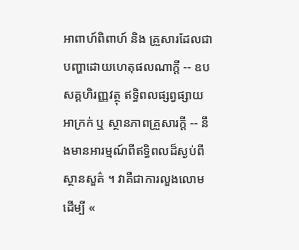អាពាហ៍ពិពាហ៍ និង គ្រួសារដែលជាបញ្ហាដោយហេតុផលណាក្ដី -- ឧបសគ្គហិរញ្ញវត្ថុ ឥទ្ធិពលផ្សព្វផ្សាយអាក្រក់ ឬ ស្ថានភាពគ្រួសារក្ដី -- នឹងមានអារម្មណ៍ពីឥទ្ធិពលដ៏ស្ងប់ពីស្ថានសួគ៌ ។ វាគឺជាការលួងលោមដើម្បី «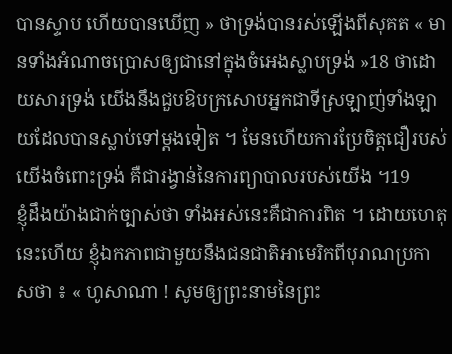បានស្ទាប ហើយបានឃើញ » ថាទ្រង់បានរស់ឡើងពីសុគត « មានទាំងអំណាចប្រោសឲ្យជានៅក្នុងចំអេងស្លាបទ្រង់ »18 ថាដោយសារទ្រង់ យើងនឹងជួបឱបក្រសោបអ្នកជាទីស្រឡាញ់ទាំងឡាយដែលបានស្លាប់ទៅម្ដងទៀត ។ មែនហើយការប្រែចិត្តជឿរបស់យើងចំពោះទ្រង់ គឺជារង្វាន់នៃការព្យាបាលរបស់យើង ។19
ខ្ញុំដឹងយ៉ាងជាក់ច្បាស់ថា ទាំងអស់នេះគឺជាការពិត ។ ដោយហេតុនេះហើយ ខ្ញុំឯកភាពជាមួយនឹងជនជាតិអាមេរិកពីបុរាណប្រកាសថា ៖ « ហូសាណា ! សូមឲ្យព្រះនាមនៃព្រះ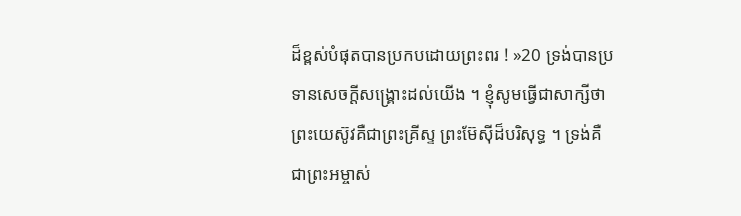ដ៏ខ្ពស់បំផុតបានប្រកបដោយព្រះពរ ! »20 ទ្រង់បានប្រទានសេចក្ដីសង្គ្រោះដល់យើង ។ ខ្ញុំសូមធ្វើជាសាក្សីថា ព្រះយេស៊ូវគឺជាព្រះគ្រីស្ទ ព្រះម៊ែស៊ីដ៏បរិសុទ្ធ ។ ទ្រង់គឺជាព្រះអម្ចាស់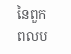នៃពួកពលប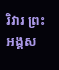រិវារ ព្រះអង្គស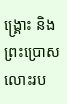ង្គ្រោះ និង ព្រះប្រោសលោះរប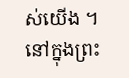ស់យើង ។ នៅក្នុងព្រះ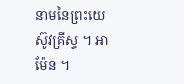នាមនៃព្រះយេស៊ូវគ្រីស្ទ ។ អាម៉ែន ។